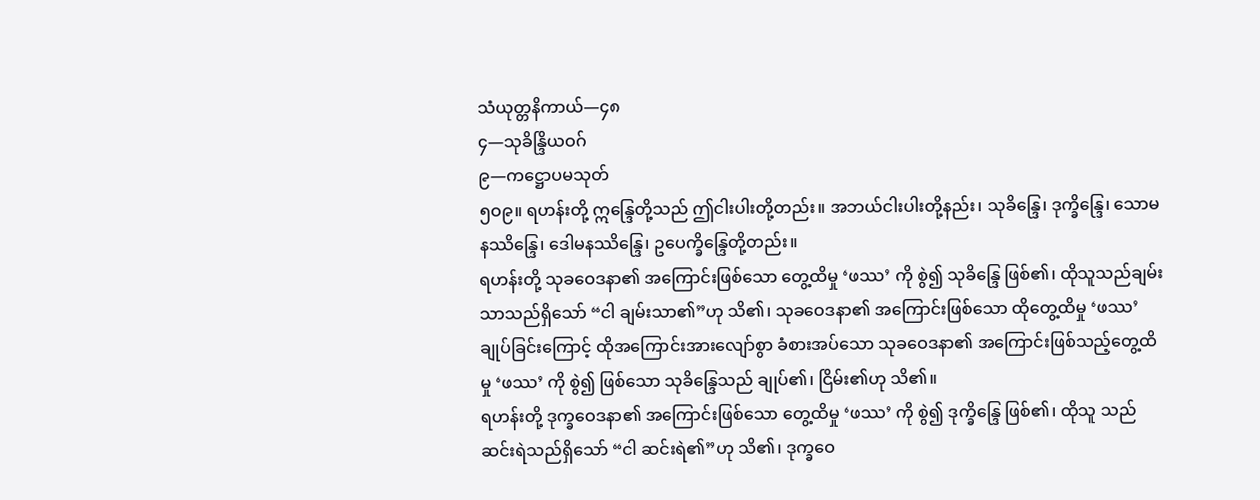သံယုတ္တနိကာယ်—၄၈
၄—သုခိန္ဒြိယဝဂ်
၉—ကဋ္ဌောပမသုတ်
၅ဝ၉။ ရဟန်းတို့ ဣန္ဒြေတို့သည် ဤငါးပါးတို့တည်း။ အဘယ်ငါးပါးတို့နည်း၊ သုခိန္ဒြေ၊ ဒုက္ခိန္ဒြေ၊ သောမနဿိန္ဒြေ၊ ဒေါမနဿိန္ဒြေ၊ ဥပေက္ခိန္ဒြေတို့တည်း။
ရဟန်းတို့ သုခဝေဒနာ၏ အကြောင်းဖြစ်သော တွေ့ထိမှု ‘ဖဿ’ ကို စွဲ၍ သုခိန္ဒြေ ဖြစ်၏၊ ထိုသူသည်ချမ်းသာသည်ရှိသော် “ငါ ချမ်းသာ၏”ဟု သိ၏၊ သုခဝေဒနာ၏ အကြောင်းဖြစ်သော ထိုတွေ့ထိမှု ‘ဖဿ’ ချုပ်ခြင်းကြောင့် ထိုအကြောင်းအားလျော်စွာ ခံစားအပ်သော သုခဝေဒနာ၏ အကြောင်းဖြစ်သည့်တွေ့ထိမှု ‘ဖဿ’ ကို စွဲ၍ ဖြစ်သော သုခိန္ဒြေသည် ချုပ်၏၊ ငြိမ်း၏ဟု သိ၏။
ရဟန်းတို့ ဒုက္ခဝေဒနာ၏ အကြောင်းဖြစ်သော တွေ့ထိမှု ‘ဖဿ’ ကို စွဲ၍ ဒုက္ခိန္ဒြေ ဖြစ်၏၊ ထိုသူ သည်ဆင်းရဲသည်ရှိသော် “ငါ ဆင်းရဲ၏”ဟု သိ၏၊ ဒုက္ခဝေ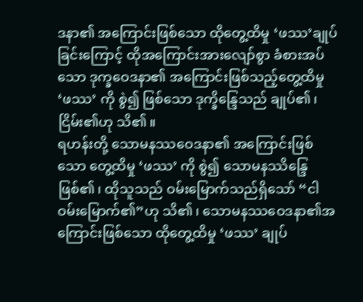ဒနာ၏ အကြောင်းဖြစ်သော ထိုတွေ့ထိမှု ‘ဖဿ’ချုပ်ခြင်းကြောင့် ထိုအကြောင်းအားလျော်စွာ ခံစားအပ်သော ဒုက္ခဝေဒနာ၏ အကြောင်းဖြစ်သည့်တွေ့ထိမှု ‘ဖဿ’ ကို စွဲ၍ ဖြစ်သော ဒုက္ခိန္ဒြေသည် ချုပ်၏၊ ငြိမ်း၏ဟု သိ၏။
ရဟန်းတို့ သောမနဿဝေဒနာ၏ အကြောင်းဖြစ်သော တွေ့ထိမှု ‘ဖဿ’ ကို စွဲ၍ သောမနဿိန္ဒြေဖြစ်၏၊ ထိုသူသည် ဝမ်းမြောက်သည်ရှိသော် “ငါ ဝမ်းမြောက်၏”ဟု သိ၏၊ သောမနဿဝေဒနာ၏အကြောင်းဖြစ်သော ထိုတွေ့ထိမှု ‘ဖဿ’ ချုပ်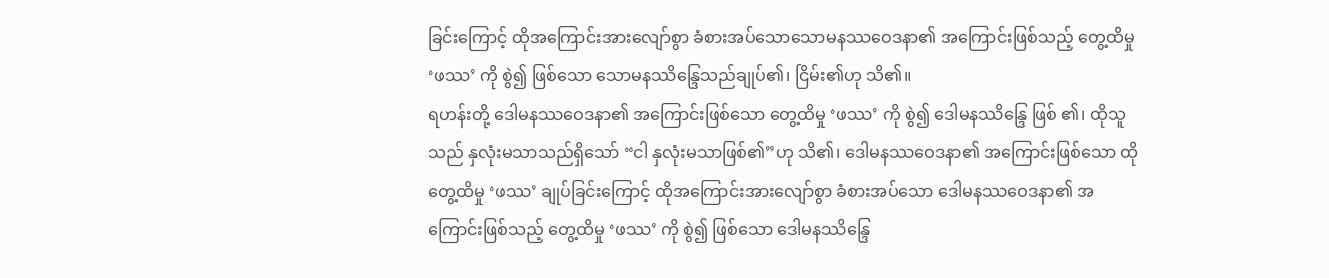ခြင်းကြောင့် ထိုအကြောင်းအားလျော်စွာ ခံစားအပ်သောသောမနဿဝေဒနာ၏ အကြောင်းဖြစ်သည့် တွေ့ထိမှု ‘ဖဿ’ ကို စွဲ၍ ဖြစ်သော သောမနဿိန္ဒြေသည်ချုပ်၏၊ ငြိမ်း၏ဟု သိ၏။
ရဟန်းတို့ ဒေါမနဿဝေဒနာ၏ အကြောင်းဖြစ်သော တွေ့ထိမှု ‘ဖဿ’ ကို စွဲ၍ ဒေါမနဿိန္ဒြေ ဖြစ် ၏၊ ထိုသူသည် နှလုံးမသာသည်ရှိသော် “ငါ နှလုံးမသာဖြစ်၏”ဟု သိ၏၊ ဒေါမနဿဝေဒနာ၏ အကြောင်းဖြစ်သော ထိုတွေ့ထိမှု ‘ဖဿ’ ချုပ်ခြင်းကြောင့် ထိုအကြောင်းအားလျော်စွာ ခံစားအပ်သော ဒေါမနဿဝေဒနာ၏ အကြောင်းဖြစ်သည့် တွေ့ထိမှု ‘ဖဿ’ ကို စွဲ၍ ဖြစ်သော ဒေါမနဿိန္ဒြေ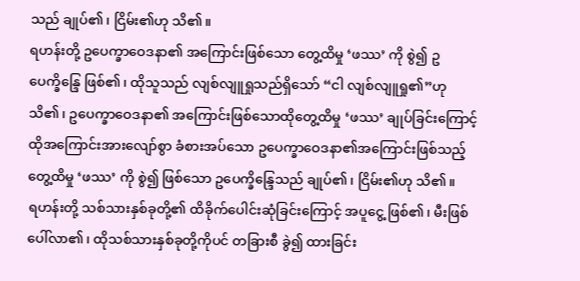သည် ချုပ်၏၊ ငြိမ်း၏ဟု သိ၏။
ရဟန်းတို့ ဥပေက္ခာဝေဒနာ၏ အကြောင်းဖြစ်သော တွေ့ထိမှု ‘ဖဿ’ ကို စွဲ၍ ဥပေက္ခိန္ဒြေ ဖြစ်၏၊ ထိုသူသည် လျစ်လျူရှုသည်ရှိသော် “ငါ လျစ်လျူရှု၏”ဟု သိ၏၊ ဥပေက္ခာဝေဒနာ၏ အကြောင်းဖြစ်သောထိုတွေ့ထိမှု ‘ဖဿ’ ချုပ်ခြင်းကြောင့် ထိုအကြောင်းအားလျော်စွာ ခံစားအပ်သော ဥပေက္ခာဝေဒနာ၏အကြောင်းဖြစ်သည့် တွေ့ထိမှု ‘ဖဿ’ ကို စွဲ၍ ဖြစ်သော ဥပေက္ခိန္ဒြေသည် ချုပ်၏၊ ငြိမ်း၏ဟု သိ၏။
ရဟန်းတို့ သစ်သားနှစ်ခုတို့၏ ထိခိုက်ပေါင်းဆုံခြင်းကြောင့် အပူငွေ့ ဖြစ်၏၊ မီးဖြစ်ပေါ်လာ၏၊ ထိုသစ်သားနှစ်ခုတို့ကိုပင် တခြားစီ ခွဲ၍ ထားခြင်း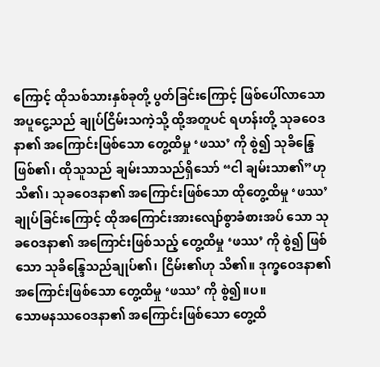ကြောင့် ထိုသစ်သားနှစ်ခုတို့ ပွတ်ခြင်းကြောင့် ဖြစ်ပေါ်လာသောအပူငွေ့သည် ချုပ်ငြိမ်းသကဲ့သို့ ထို့အတူပင် ရဟန်းတို့ သုခဝေဒနာ၏ အကြောင်းဖြစ်သော တွေ့ထိမှု ‘ဖဿ’ ကို စွဲ၍ သုခိန္ဒြေ ဖြစ်၏၊ ထိုသူသည် ချမ်းသာသည်ရှိသော် “ငါ ချမ်းသာ၏”ဟု သိ၏၊ သုခဝေဒနာ၏ အကြောင်းဖြစ်သော ထိုတွေ့ထိမှု ‘ဖဿ’ ချုပ်ခြင်းကြောင့် ထိုအကြောင်းအားလျော်စွာခံစားအပ် သော သုခဝေဒနာ၏ အကြောင်းဖြစ်သည့် တွေ့ထိမှု ‘ဖဿ’ ကို စွဲ၍ ဖြစ်သော သုခိန္ဒြေသည်ချုပ်၏၊ ငြိမ်း၏ဟု သိ၏။ ဒုက္ခဝေဒနာ၏ အကြောင်းဖြစ်သော တွေ့ထိမှု ‘ဖဿ’ ကို စွဲ၍။ပ။
သောမနဿဝေဒနာ၏ အကြောင်းဖြစ်သော တွေ့ထိ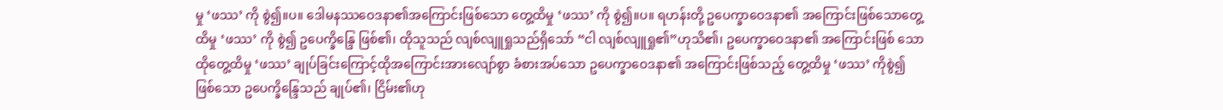မှု ‘ဖဿ’ ကို စွဲ၍။ပ။ ဒေါမနဿဝေဒနာ၏အကြောင်းဖြစ်သော တွေ့ထိမှု ‘ဖဿ’ ကို စွဲ၍။ပ။ ရဟန်းတို့ ဥပေက္ခာဝေဒနာ၏ အကြောင်းဖြစ်သောတွေ့ထိမှု ‘ဖဿ’ ကို စွဲ၍ ဥပေက္ခိန္ဒြေ ဖြစ်၏၊ ထိုသူသည် လျစ်လျူရှုသည်ရှိသော် “ငါ လျစ်လျူရှု၏”ဟုသိ၏၊ ဥပေက္ခာဝေဒနာ၏ အကြောင်းဖြစ် သော ထိုတွေ့ထိမှု ‘ဖဿ’ ချုပ်ခြင်းကြောင့်ထိုအကြောင်းအားလျော်စွာ ခံစားအပ်သော ဥပေက္ခာဝေဒနာ၏ အကြောင်းဖြစ်သည့် တွေ့ထိမှု ‘ဖဿ’ ကိုစွဲ၍ ဖြစ်သော ဥပေက္ခိန္ဒြေသည် ချုပ်၏၊ ငြိမ်း၏ဟု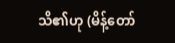သိ၏ဟု (မိန့်တော်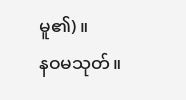မူ၏)။
နဝမသုတ်။